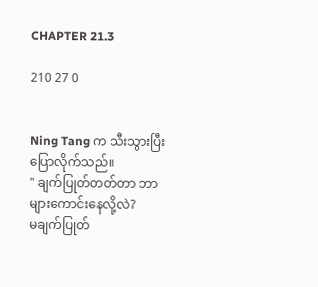CHAPTER 21.3

210 27 0


Ning Tang က သီးသွားပြီး ပြောလိုက်သည်။
" ချက်ပြုတ်တတ်တာ ဘာများကောင်းနေလို့လဲ?
မချက်ပြုတ်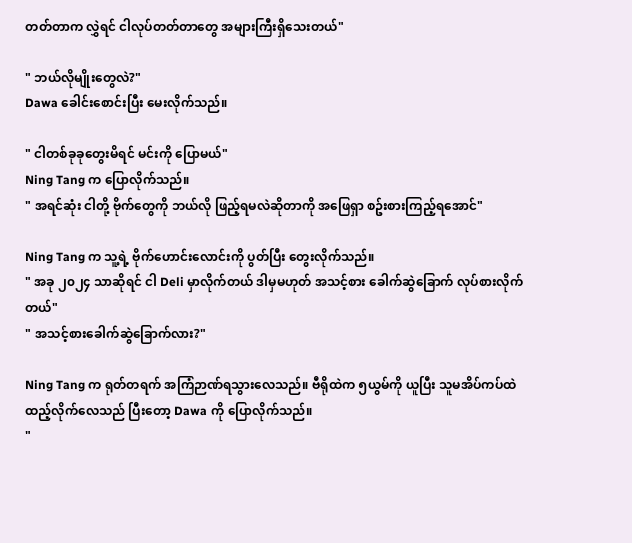တတ်တာက လွှဲရင် ငါလုပ်တတ်တာတွေ အများကြီးရှိသေးတယ်"

" ဘယ်လိုမျိုးတွေလဲ?"
Dawa ခေါင်းစောင်းပြီး မေးလိုက်သည်။

" ငါတစ်ခုခုတွေးမိရင် မင်းကို ပြောမယ်"
Ning Tang က ပြောလိုက်သည်။
" အရင်ဆုံး ငါတို့ ဗိုက်တွေကို ဘယ်လို ဖြည့်ရမလဲဆိုတာကို အဖြေရှာ စဥ်းစားကြည့်ရအောင်"

Ning Tang က သူ့ရဲ့ ဗိုက်ဟောင်းလောင်းကို ပွတ်ပြီး တွေးလိုက်သည်။
" အခု ၂၀၂၄ သာဆိုရင် ငါ Deli မှာလိုက်တယ် ဒါမှမဟုတ် အသင့်စား ခေါက်ဆွဲခြောက် လုပ်စားလိုက်တယ်"
" အသင့်စားခေါက်ဆွဲခြောက်လား?"

Ning Tang က ရုတ်တရက် အကြံဉာဏ်ရသွားလေသည်။ ဗီရိုထဲက ၅ယွမ်ကို ယူပြီး သူမအိပ်ကပ်ထဲ ထည့်လိုက်လေသည် ပြီးတော့ Dawa ကို ပြောလိုက်သည်။
"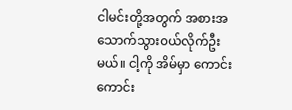ငါမင်းတို့အတွက် အစားအသောက်သွား၀ယ်လိုက်ဦးမယ်။ ငါ့ကို အိမ်မှာ ကောင်းကောင်း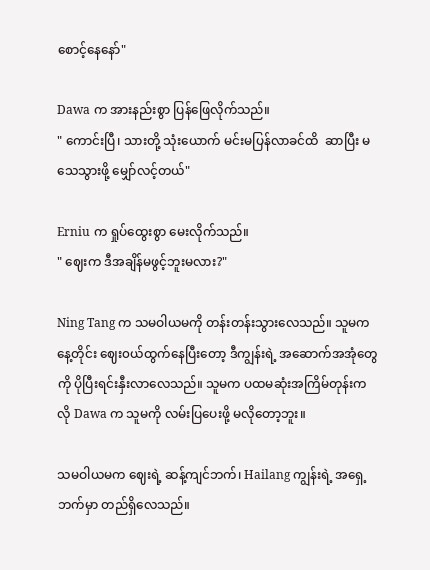စောင့်နေနော်"

Dawa က အားနည်းစွာ ပြန်ဖြေလိုက်သည်။
" ကောင်းပြီ၊ သားတို့ သုံးယောက် မင်းမပြန်လာခင်ထိ  ဆာပြီး မသေသွားဖို့ မျှော်လင့်တယ်"

Erniu က ရှုပ်ထွေးစွာ မေးလိုက်သည်။
" ဈေးက ဒီအချိန်မဖွင့်ဘူးမလား?"

Ning Tang က သမဝါယမကို တန်းတန်းသွားလေသည်။ သူမက နေ့တိုင်း ဈေး၀ယ်ထွက်နေပြီးတော့ ဒီကျွန်းရဲ့ အဆောက်အအုံတွေကို ပိုပြီးရင်းနှီးလာလေသည်။ သူမက ပထမဆုံးအကြိမ်တုန်းကလို Dawa က သူမကို လမ်းပြပေးဖို့ မလိုတော့ဘူး။

သမဝါယမက ဈေးရဲ့ ဆန့်ကျင်ဘက်၊ Hailang ကျွန်းရဲ့ အရှေ့ဘက်မှာ တည်ရှိလေသည်။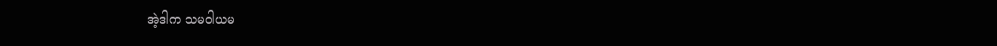အဲ့ဒါက သမဝါယမ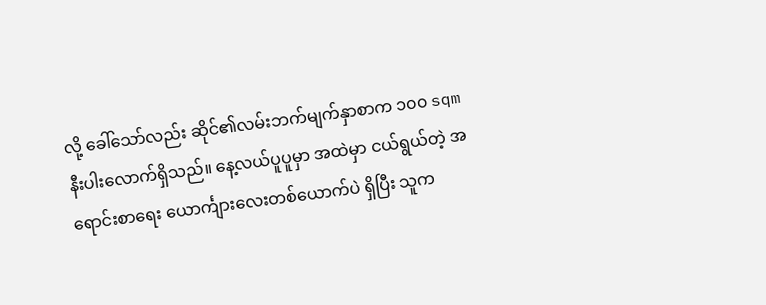လို့ ခေါ်သော်လည်း ဆိုင်၏လမ်းဘက်မျက်နှာစာက ၁၀၀ sqm နီးပါးလောက်ရှိသည်။ နေ့လယ်ပူပူမှာ အထဲမှာ ငယ်ရွယ်တဲ့ အရောင်းစာရေး ယောင်္ကျားလေးတစ်ယောက်ပဲ ရှိပြီး သူက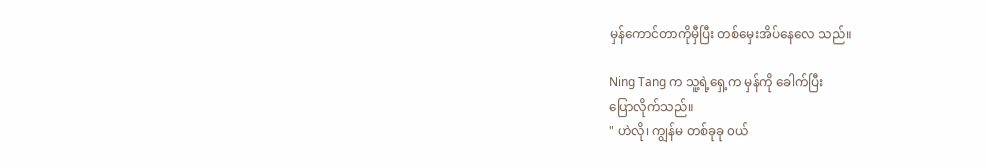မှန်ကောင်တာကိုမှီပြီး တစ်မှေးအိပ်နေလေ သည်။

Ning Tang က သူ့ရဲ့ရှေ့က မှန်ကို ခေါက်ပြီး
ပြောလိုက်သည်။
" ဟဲလို၊ ကျွန်မ တစ်ခုခု ၀ယ်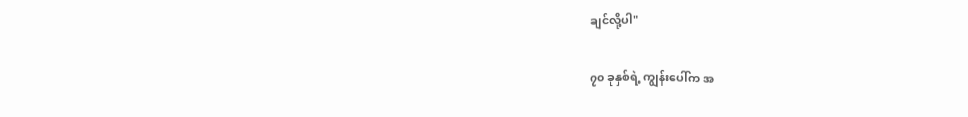ချင်လို့ပါ"

၇၀ ခုနှစ်ရဲ့ ကျွန်းပေါ်က အ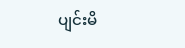ပျင်းမိ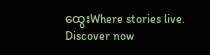ထွေးWhere stories live. Discover now